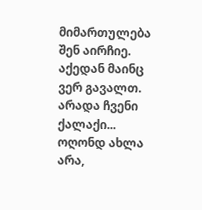მიმართულება შენ აირჩიე. აქედან მაინც ვერ გავალთ.
არადა ჩვენი ქალაქი... ოღონდ ახლა არა,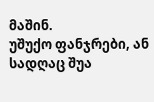მაშინ.
უშუქო ფანჯრები, ან სადღაც შუა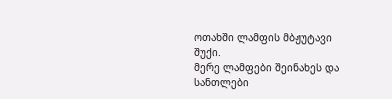ოთახში ლამფის მბჟუტავი შუქი.
მერე ლამფები შეინახეს და სანთლები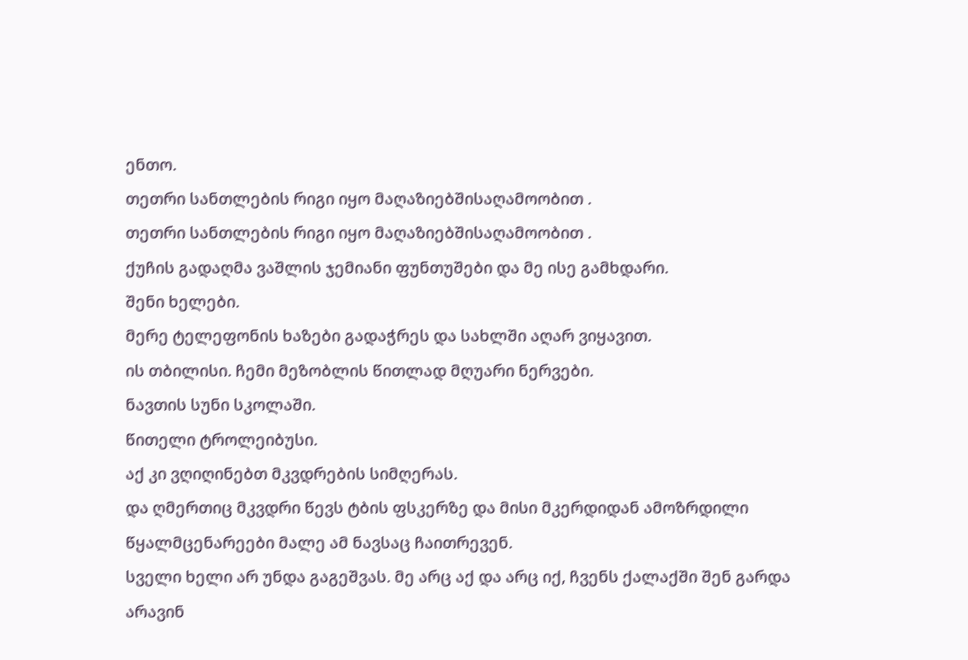ენთო.
თეთრი სანთლების რიგი იყო მაღაზიებშისაღამოობით .
თეთრი სანთლების რიგი იყო მაღაზიებშისაღამოობით .
ქუჩის გადაღმა ვაშლის ჯემიანი ფუნთუშები და მე ისე გამხდარი.
შენი ხელები.
მერე ტელეფონის ხაზები გადაჭრეს და სახლში აღარ ვიყავით.
ის თბილისი. ჩემი მეზობლის წითლად მღუარი ნერვები.
ნავთის სუნი სკოლაში.
წითელი ტროლეიბუსი.
აქ კი ვღიღინებთ მკვდრების სიმღერას.
და ღმერთიც მკვდრი წევს ტბის ფსკერზე და მისი მკერდიდან ამოზრდილი წყალმცენარეები მალე ამ ნავსაც ჩაითრევენ.
სველი ხელი არ უნდა გაგეშვას. მე არც აქ და არც იქ, ჩვენს ქალაქში შენ გარდა არავინ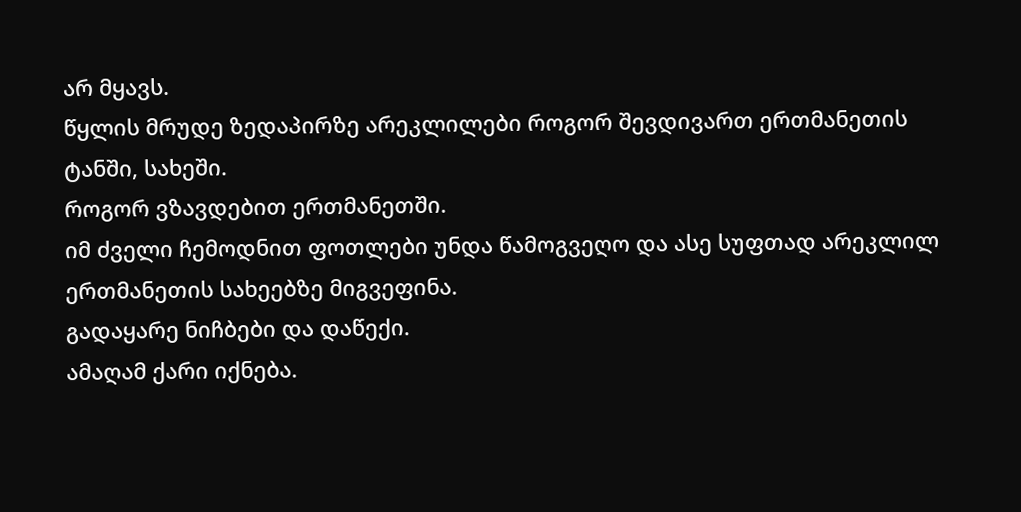არ მყავს.
წყლის მრუდე ზედაპირზე არეკლილები როგორ შევდივართ ერთმანეთის ტანში, სახეში.
როგორ ვზავდებით ერთმანეთში.
იმ ძველი ჩემოდნით ფოთლები უნდა წამოგვეღო და ასე სუფთად არეკლილ ერთმანეთის სახეებზე მიგვეფინა.
გადაყარე ნიჩბები და დაწექი.
ამაღამ ქარი იქნება.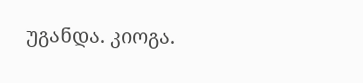უგანდა. კიოგა.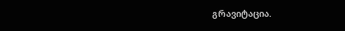გრავიტაცია.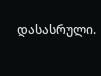დასასრული.